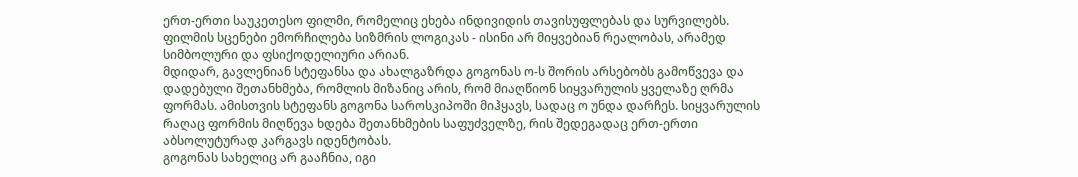ერთ-ერთი საუკეთესო ფილმი, რომელიც ეხება ინდივიდის თავისუფლებას და სურვილებს.
ფილმის სცენები ემორჩილება სიზმრის ლოგიკას - ისინი არ მიყვებიან რეალობას, არამედ სიმბოლური და ფსიქოდელიური არიან.
მდიდარ, გავლენიან სტეფანსა და ახალგაზრდა გოგონას ო-ს შორის არსებობს გამოწვევა და დადებული შეთანხმება, რომლის მიზანიც არის, რომ მიაღწიონ სიყვარულის ყველაზე ღრმა ფორმას. ამისთვის სტეფანს გოგონა საროსკიპოში მიჰყავს, სადაც ო უნდა დარჩეს. სიყვარულის რაღაც ფორმის მიღწევა ხდება შეთანხმების საფუძველზე, რის შედეგადაც ერთ-ერთი აბსოლუტურად კარგავს იდენტობას.
გოგონას სახელიც არ გააჩნია, იგი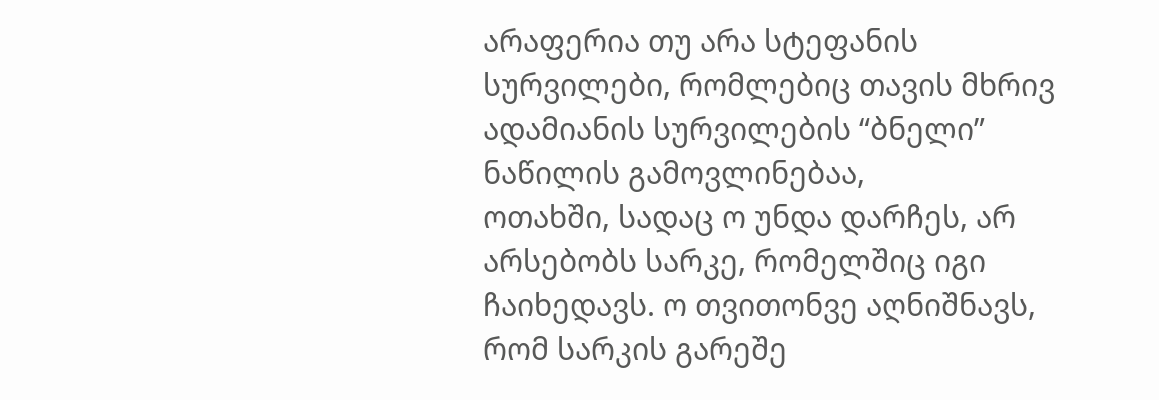არაფერია თუ არა სტეფანის სურვილები, რომლებიც თავის მხრივ ადამიანის სურვილების “ბნელი” ნაწილის გამოვლინებაა,
ოთახში, სადაც ო უნდა დარჩეს, არ არსებობს სარკე, რომელშიც იგი ჩაიხედავს. ო თვითონვე აღნიშნავს, რომ სარკის გარეშე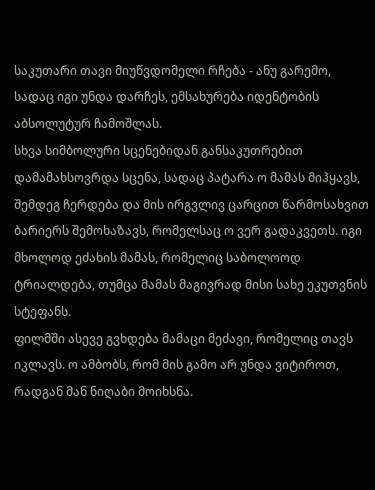საკუთარი თავი მიუწვდომელი რჩება - ანუ გარემო, სადაც იგი უნდა დარჩეს, ემსახურება იდენტობის აბსოლუტურ ჩამოშლას.
სხვა სიმბოლური სცენებიდან განსაკუთრებით დამამახსოვრდა სცენა, სადაც პატარა ო მამას მიჰყავს, შემდეგ ჩერდება და მის ირგვლივ ცარცით წარმოსახვით ბარიერს შემოხაზავს, რომელსაც ო ვერ გადაკვეთს. იგი მხოლოდ ეძახის მამას, რომელიც საბოლოოდ ტრიალდება, თუმცა მამას მაგივრად მისი სახე ეკუთვნის სტეფანს.
ფილმში ასევე გვხდება მამაცი მეძავი, რომელიც თავს იკლავს. ო ამბობს, რომ მის გამო არ უნდა ვიტიროთ, რადგან მან ნიღაბი მოიხსნა.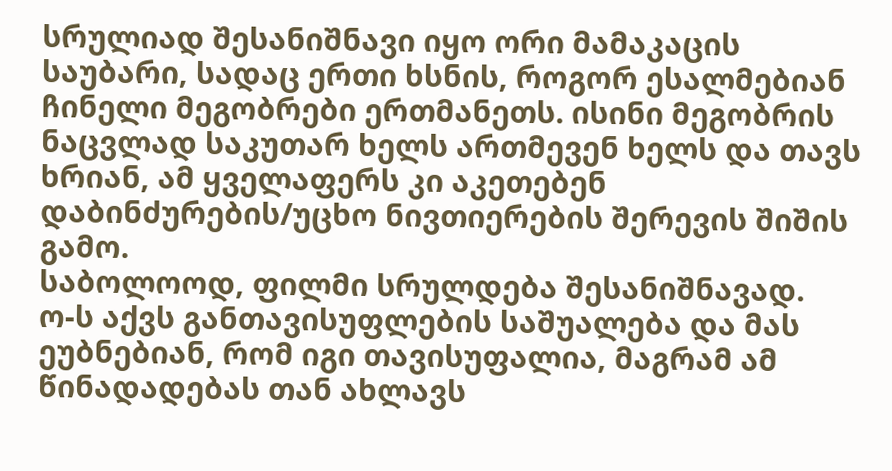სრულიად შესანიშნავი იყო ორი მამაკაცის საუბარი, სადაც ერთი ხსნის, როგორ ესალმებიან ჩინელი მეგობრები ერთმანეთს. ისინი მეგობრის ნაცვლად საკუთარ ხელს ართმევენ ხელს და თავს ხრიან, ამ ყველაფერს კი აკეთებენ დაბინძურების/უცხო ნივთიერების შერევის შიშის გამო.
საბოლოოდ, ფილმი სრულდება შესანიშნავად.
ო-ს აქვს განთავისუფლების საშუალება და მას ეუბნებიან, რომ იგი თავისუფალია, მაგრამ ამ წინადადებას თან ახლავს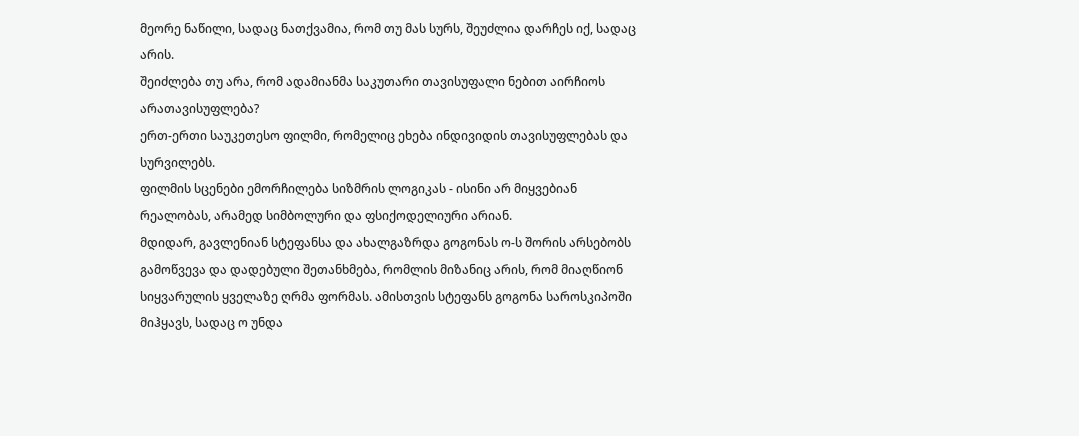მეორე ნაწილი, სადაც ნათქვამია, რომ თუ მას სურს, შეუძლია დარჩეს იქ, სადაც არის.
შეიძლება თუ არა, რომ ადამიანმა საკუთარი თავისუფალი ნებით აირჩიოს არათავისუფლება?
ერთ-ერთი საუკეთესო ფილმი, რომელიც ეხება ინდივიდის თავისუფლებას და სურვილებს.
ფილმის სცენები ემორჩილება სიზმრის ლოგიკას - ისინი არ მიყვებიან რეალობას, არამედ სიმბოლური და ფსიქოდელიური არიან.
მდიდარ, გავლენიან სტეფანსა და ახალგაზრდა გოგონას ო-ს შორის არსებობს გამოწვევა და დადებული შეთანხმება, რომლის მიზანიც არის, რომ მიაღწიონ სიყვარულის ყველაზე ღრმა ფორმას. ამისთვის სტეფანს გოგონა საროსკიპოში მიჰყავს, სადაც ო უნდა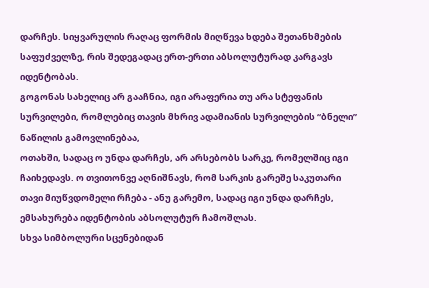დარჩეს. სიყვარულის რაღაც ფორმის მიღწევა ხდება შეთანხმების საფუძველზე, რის შედეგადაც ერთ-ერთი აბსოლუტურად კარგავს იდენტობას.
გოგონას სახელიც არ გააჩნია, იგი არაფერია თუ არა სტეფანის სურვილები, რომლებიც თავის მხრივ ადამიანის სურვილების “ბნელი” ნაწილის გამოვლინებაა,
ოთახში, სადაც ო უნდა დარჩეს, არ არსებობს სარკე, რომელშიც იგი ჩაიხედავს. ო თვითონვე აღნიშნავს, რომ სარკის გარეშე საკუთარი თავი მიუწვდომელი რჩება - ანუ გარემო, სადაც იგი უნდა დარჩეს, ემსახურება იდენტობის აბსოლუტურ ჩამოშლას.
სხვა სიმბოლური სცენებიდან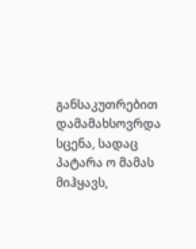განსაკუთრებით დამამახსოვრდა სცენა, სადაც პატარა ო მამას მიჰყავს,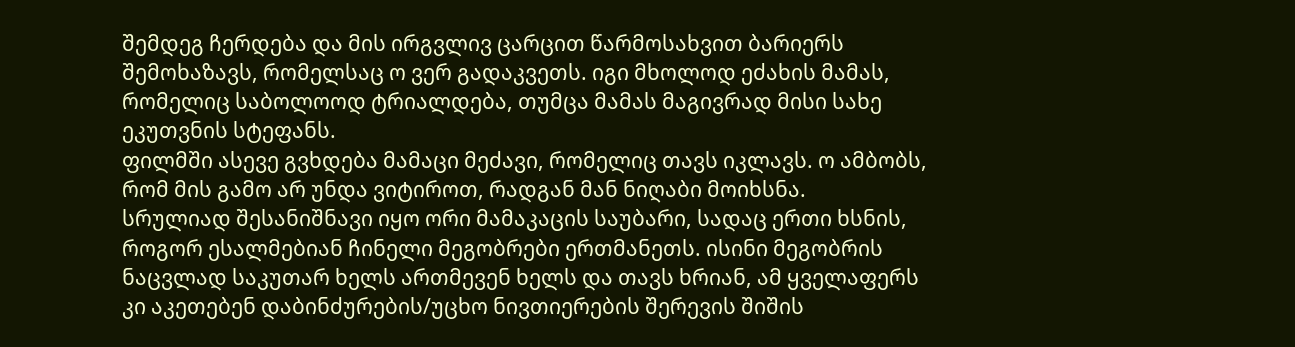შემდეგ ჩერდება და მის ირგვლივ ცარცით წარმოსახვით ბარიერს შემოხაზავს, რომელსაც ო ვერ გადაკვეთს. იგი მხოლოდ ეძახის მამას, რომელიც საბოლოოდ ტრიალდება, თუმცა მამას მაგივრად მისი სახე ეკუთვნის სტეფანს.
ფილმში ასევე გვხდება მამაცი მეძავი, რომელიც თავს იკლავს. ო ამბობს, რომ მის გამო არ უნდა ვიტიროთ, რადგან მან ნიღაბი მოიხსნა.
სრულიად შესანიშნავი იყო ორი მამაკაცის საუბარი, სადაც ერთი ხსნის, როგორ ესალმებიან ჩინელი მეგობრები ერთმანეთს. ისინი მეგობრის ნაცვლად საკუთარ ხელს ართმევენ ხელს და თავს ხრიან, ამ ყველაფერს კი აკეთებენ დაბინძურების/უცხო ნივთიერების შერევის შიშის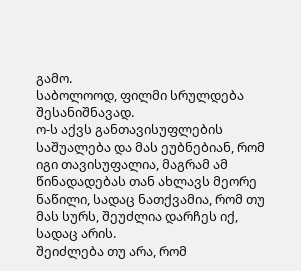გამო.
საბოლოოდ, ფილმი სრულდება შესანიშნავად.
ო-ს აქვს განთავისუფლების საშუალება და მას ეუბნებიან, რომ იგი თავისუფალია, მაგრამ ამ წინადადებას თან ახლავს მეორე ნაწილი, სადაც ნათქვამია, რომ თუ მას სურს, შეუძლია დარჩეს იქ, სადაც არის.
შეიძლება თუ არა, რომ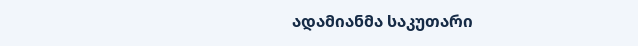ადამიანმა საკუთარი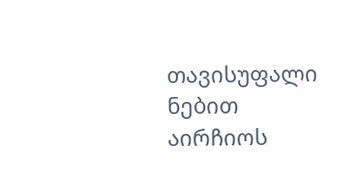თავისუფალი ნებით აირჩიოს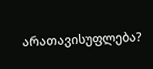არათავისუფლება?